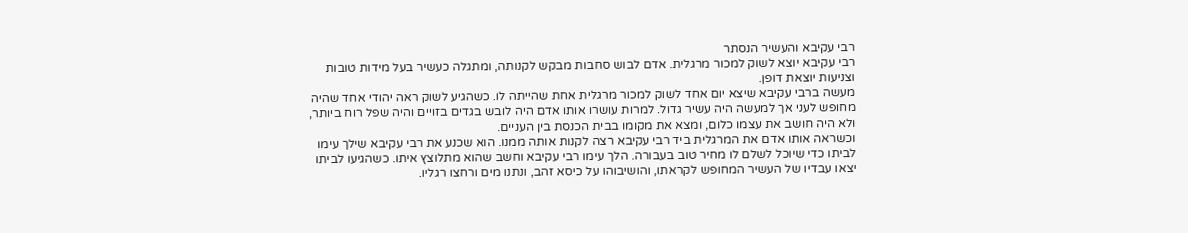רבי עקיבא והעשיר הנסתר
רבי עקיבא יוצא לשוק למכור מרגלית. אדם לבוש סחבות מבקש לקנותה, ומתגלה כעשיר בעל מידות טובות וצניעות יוצאת דופן.
מעשה ברבי עקיבא שיצא יום אחד לשוק למכור מרגלית אחת שהייתה לו. כשהגיע לשוק ראה יהודי אחד שהיה מחופש לעני אך למעשה היה עשיר גדול. למרות עושרו אותו אדם היה לובש בגדים בזויים והיה שפל רוח ביותר, ולא היה חושב את עצמו כלום, ומצא את מקומו בבית הכנסת בין העניים.
וכשראה אותו אדם את המרגלית ביד רבי עקיבא רצה לקנות אותה ממנו. הוא שכנע את רבי עקיבא שילך עימו לביתו כדי שיוכל לשלם לו מחיר טוב בעבורה. הלך עימו רבי עקיבא וחשב שהוא מתלוצץ איתו. כשהגיעו לביתו יצאו עבדיו של העשיר המחופש לקראתו, והושיבוהו על כיסא זהב, ונתנו מים ורחצו רגליו.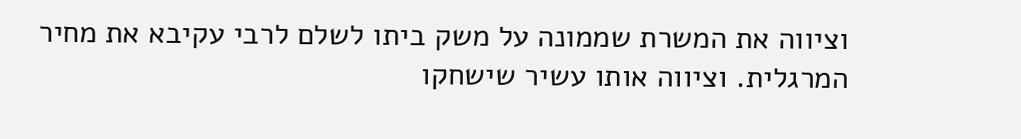וציווה את המשרת שממונה על משק ביתו לשלם לרבי עקיבא את מחיר המרגלית. וציווה אותו עשיר שישחקו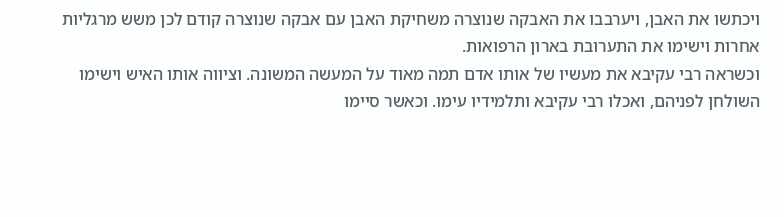ויכתשו את האבן, ויערבבו את האבקה שנוצרה משחיקת האבן עם אבקה שנוצרה קודם לכן משש מרגליות אחרות וישימו את התערובת בארון הרפואות.
וכשראה רבי עקיבא את מעשיו של אותו אדם תמה מאוד על המעשה המשונה. וציווה אותו האיש וישימו השולחן לפניהם, ואכלו רבי עקיבא ותלמידיו עימו. וכאשר סיימו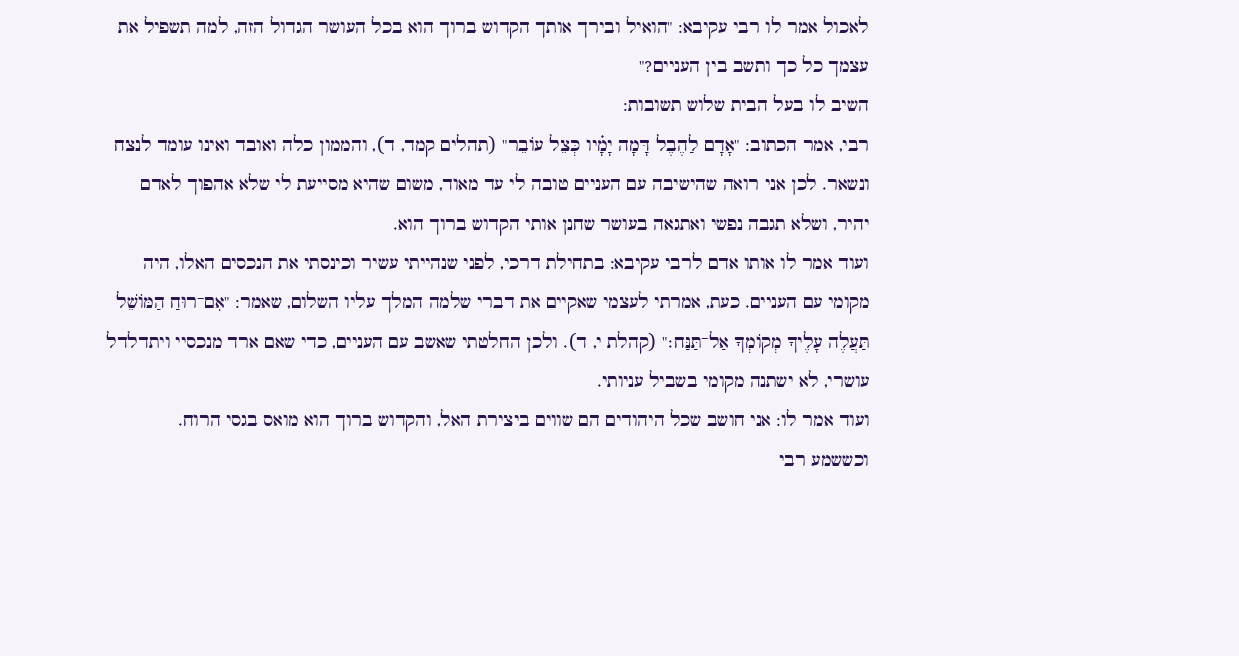לאכול אמר לו רבי עקיבא: "הואיל ובירך אותך הקדוש ברוך הוא בכל העושר הגדול הזה, למה תשפיל את עצמך כל כך ותשב בין העניים?"
השיב לו בעל הבית שלוש תשובות:
רבי, אמר הכתוב: "אָדָם לַהֶבֶל דָּמָה יָמָ֗יו כְּצֵל עוֹבֵר" (תהלים קמד, ד), והממון כלה ואובד ואינו עומד לנצח ונשאר. לכן אני רואה שהישיבה עם העניים טובה לי עד מאוד, משום שהיא מסייעת לי שלא אהפוך לאדם יהיר, ושלא תגבה נפשי ואתגאה בעושר שחנן אותי הקדוש ברוך הוא.
ועוד אמר לו אותו אדם לרבי עקיבא: בתחילת דרכי, לפני שנהייתי עשיר וכינסתי את הנכסים האלו, היה מקומי עם העניים. כעת, אמרתי לעצמי שאקיים את דברי שלמה המלך עליו השלום, שאמר: "אִם־רוּחַ הַמּוֹשֵׁל תַּעֲלֶה עָלֶיךָ מְקוֹמְךָ אַל־תַּנַּח׃" (קהלת י, ד). ולכן החלטתי שאשב עם העניים, כדי שאם ארד מנכסיי ויתדלדל עושרי, לא ישתנה מקומי בשביל עניותי.
ועוד אמר לו: אני חושב שכל היהודים הם שווים ביצירת האל, והקדוש ברוך הוא מואס בגסי הרוח.
וכששמע רבי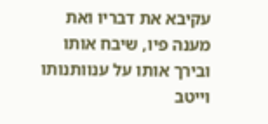עקיבא את דבריו ואת מענה פיו, שיבח אותו ובירך אותו על ענוותנותו וייטב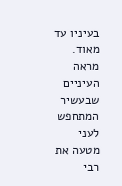בעיניו עד מאוד.
מראה העיניים שבעשיר המתחפש לעני מטעה את רבי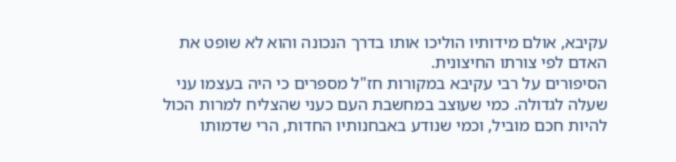עקיבא, אולם מידותיו הוליכו אותו בדרך הנכונה והוא לא שופט את האדם לפי צורתו החיצונית.
הסיפורים על רבי עקיבא במקורות חז"ל מספרים כי היה בעצמו עני שעלה לגדולה. כמי שעוצב במחשבת העם כעני שהצליח למרות הכול להיות חכם מוביל, וכמי שנודע באבחנותיו החדות, הרי שדמותו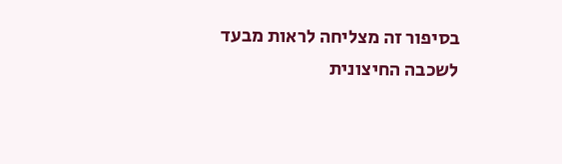בסיפור זה מצליחה לראות מבעד לשכבה החיצונית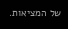של המציאות.